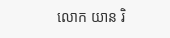លោក យាន រិ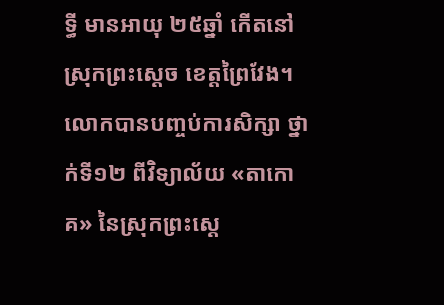ទ្ធី មានអាយុ ២៥ឆ្នាំ កើតនៅស្រុកព្រះស្ដេច ខេត្តព្រៃវែង។ លោកបានបញ្ចប់ការសិក្សា ថ្នាក់ទី១២ ពីវិទ្យាល័យ «តាកោគ» នៃស្រុកព្រះស្ដេ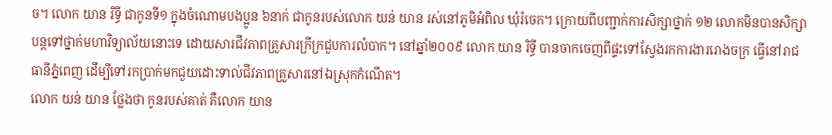ច។ លោក យាន រិទ្ធី ជាកូនទី១ ក្នុងចំណោមបងប្អូន ៦នាក់ ជាកូនរបស់លោក យន់ យាន រស់នៅភូមិអំពិល ឃុំរំចេក។ ក្រោយពីបញ្ជាក់ការសិក្សាថ្នាក់ ១២ លោកមិនបានសិក្សាបន្តទៅថ្នាក់មហាវិទ្យាល័យនោះទេ ដោយសារជីវភាពគ្រួសារក្រីក្រជួបការលំបាក។ នៅឆ្នាំ២០០៩ លោក យាន រិទ្ធី បានចាកចេញពីផ្ទះទៅស្វែងរកការងាររោងចក្រ ធ្វើនៅរាជធានីភ្នំពេញ ដើម្បីទៅរកប្រាក់មកជួយដោះទាល់ជីវភាពគ្រួសារនៅឯស្រុកកំណើត។
លោក យន់ យាន ថ្លែងថា កូនរបស់គាត់ គឺលោក យាន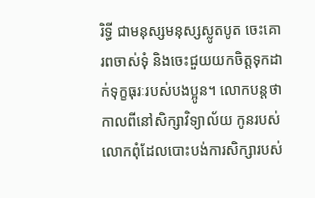រិទ្ធី ជាមនុស្សមនុស្សស្លូតបូត ចេះគោរពចាស់ទុំ និងចេះជួយយកចិត្តទុកដាក់ទុក្ខធុរៈរបស់បងប្អូន។ លោកបន្តថា កាលពីនៅសិក្សាវិទ្យាល័យ កូនរបស់លោកពុំដែលបោះបង់ការសិក្សារបស់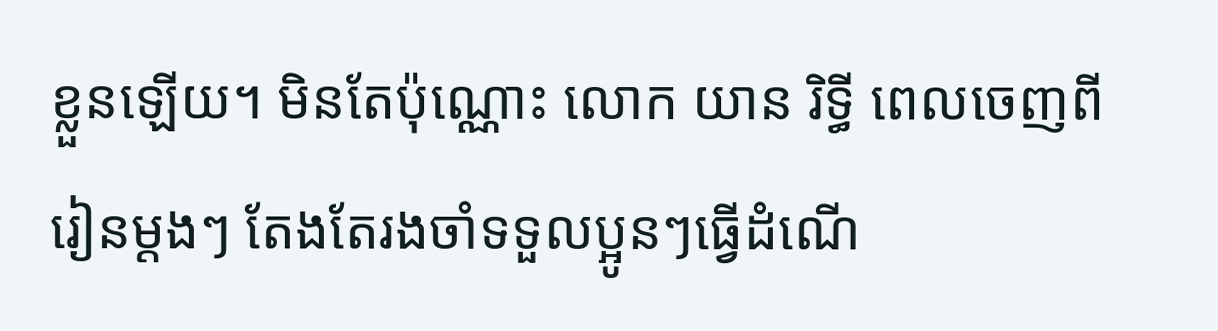ខ្លួនឡើយ។ មិនតែប៉ុណ្ណោះ លោក យាន រិទ្ធី ពេលចេញពីរៀនម្ដងៗ តែងតែរងចាំទទួលប្អូនៗធ្វើដំណើ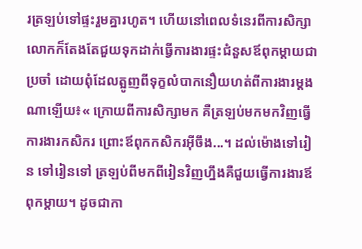រត្រឡប់ទៅផ្ទះរួមគ្នារហូត។ ហើយនៅពេលទំនេរពីការសិក្សាលោកក៏តែងតែជួយទុកដាក់ធ្វើការងារផ្ទះជំនួសឪពុកម្ដាយជាប្រចាំ ដោយពុំដែលត្អូញពីទុក្ខលំបាកនឿយហត់ពីការងារម្ដងណាឡើយ៖« ក្រោយពីការសិក្សាមក គឺត្រឡប់មកមកវិញធ្វើការងារកសិករ ព្រោះឪពុកកសិករអ៊ីចឹង...។ ដល់ម៉ោងទៅរៀន ទៅរៀនទៅ ត្រឡប់ពីមកពីរៀនវិញហ្នឹងគឺជួយធ្វើការងារឪពុកម្ដាយ។ ដូចជាកា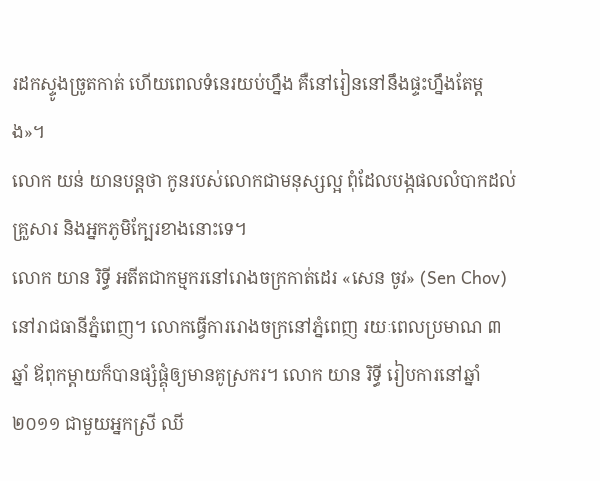រដកស្ទូងច្រូតកាត់ ហើយពេលទំនេរយប់ហ្នឹង គឺនៅរៀននៅនឹងផ្ទះហ្នឹងតែម្ដង»។
លោក យន់ យានបន្តថា កូនរបស់លោកជាមនុស្សល្អ ពុំដែលបង្កផលលំបាកដល់គ្រួសារ និងអ្នកភូមិក្បែរខាងនោះទេ។
លោក យាន រិទ្ធី អតីតជាកម្មករនៅរោងចក្រកាត់ដេរ «សេន ចូវ» (Sen Chov) នៅរាជធានីភ្នំពេញ។ លោកធ្វើការរោងចក្រនៅភ្នំពេញ រយៈពេលប្រមាណ ៣ឆ្នាំ ឪពុកម្ដាយក៏បានផ្សំផ្គុំឲ្យមានគូស្រករ។ លោក យាន រិទ្ធី រៀបការនៅឆ្នាំ២០១១ ជាមួយអ្នកស្រី ឈី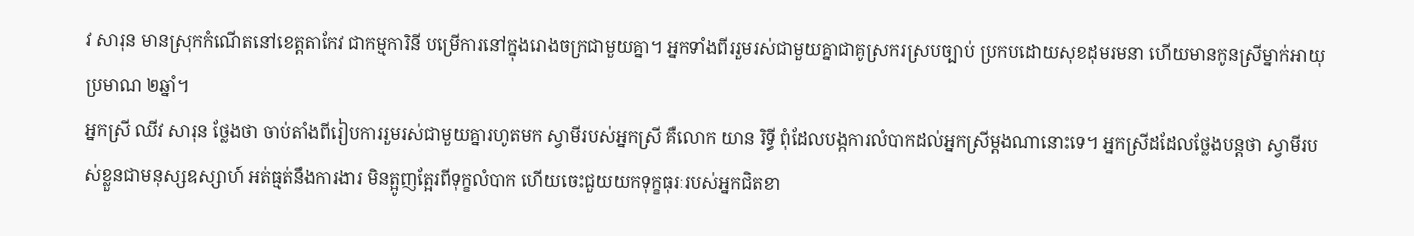វ សារុន មានស្រុកកំណើតនៅខេត្តតាកែវ ជាកម្មការិនី បម្រើការនៅក្នុងរោងចក្រជាមួយគ្នា។ អ្នកទាំងពីររួមរស់ជាមួយគ្នាជាគូស្រករស្របច្បាប់ ប្រកបដោយសុខដុមរមនា ហើយមានកូនស្រីម្នាក់អាយុប្រមាណ ២ឆ្នាំ។
អ្នកស្រី ឈីវ សារុន ថ្លែងថា ចាប់តាំងពីរៀបការរួមរស់ជាមួយគ្នារហូតមក ស្វាមីរបស់អ្នកស្រី គឺលោក យាន រិទ្ធី ពុំដែលបង្កការលំបាកដល់អ្នកស្រីម្ដងណានោះទេ។ អ្នកស្រីដដែលថ្លែងបន្តថា ស្វាមីរបស់ខ្លួនជាមនុស្សឧស្សាហ៍ អត់ធ្មត់នឹងការងារ មិនត្អូញត្អែរពីទុក្ខលំបាក ហើយចេះជួយយកទុក្ខធុរៈរបស់អ្នកជិតខា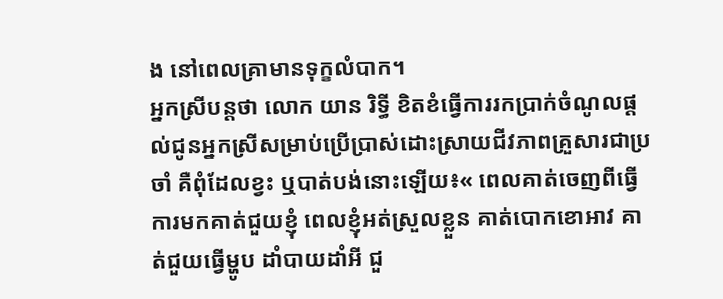ង នៅពេលគ្រាមានទុក្ខលំបាក។
អ្នកស្រីបន្តថា លោក យាន រិទ្ធី ខិតខំធ្វើការរកប្រាក់ចំណូលផ្ដល់ជូនអ្នកស្រីសម្រាប់ប្រើប្រាស់ដោះស្រាយជីវភាពគ្រួសារជាប្រចាំ គឺពុំដែលខ្វះ ឬបាត់បង់នោះឡើយ៖« ពេលគាត់ចេញពីធ្វើការមកគាត់ជួយខ្ញុំ ពេលខ្ញុំអត់ស្រួលខ្លួន គាត់បោកខោអាវ គាត់ជួយធ្វើម្ហូប ដាំបាយដាំអី ជួ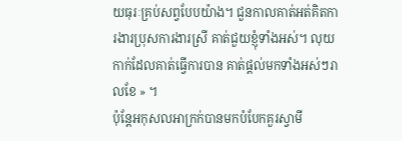យធុរៈគ្រប់សព្វបែបយ៉ាង។ ជួនកាលគាត់អត់គិតការងារប្រុសការងារស្រី គាត់ជួយខ្ញុំទាំងអស់។ លុយកាក់ដែលគាត់ធ្វើការបាន គាត់ផ្ដល់មកទាំងអស់ៗរាលខែ » ។
ប៉ុន្តែអកុសលអាក្រក់បានមកបំបែកគួរស្វាមី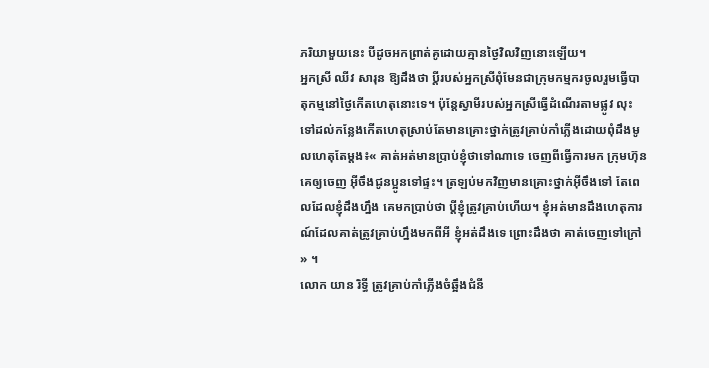ភរិយាមួយនេះ បីដូចអកព្រាត់គូដោយគ្មានថ្ងៃវិលវិញនោះឡើយ។
អ្នកស្រី ឈីវ សារុន ឱ្យដឹងថា ប្ដីរបស់អ្នកស្រីពុំមែនជាក្រុមកម្មករចូលរួមធ្វើបាតុកម្មនៅថ្ងៃកើតហេតុនោះទេ។ ប៉ុន្តែស្វាមីរបស់អ្នកស្រីធ្វើដំណើរតាមផ្លូវ លុះទៅដល់កន្លែងកើតហេតុស្រាប់តែមានគ្រោះថ្នាក់ត្រូវគ្រាប់កាំភ្លើងដោយពុំដឹងមូលហេតុតែម្ដង៖« គាត់អត់មានប្រាប់ខ្ញុំថាទៅណាទេ ចេញពីធ្វើការមក ក្រុមហ៊ុនគេឲ្យចេញ អ៊ីចឹងជូនប្អូនទៅផ្ទះ។ ត្រឡប់មកវិញមានគ្រោះថ្នាក់អ៊ីចឹងទៅ តែពេលដែលខ្ញុំដឹងហ្នឹង គេមកប្រាប់ថា ប្ដីខ្ញុំត្រូវគ្រាប់ហើយ។ ខ្ញុំអត់មានដឹងហេតុការណ៍ដែលគាត់ត្រូវគ្រាប់ហ្នឹងមកពីអី ខ្ញុំអត់ដឹងទេ ព្រោះដឹងថា គាត់ចេញទៅក្រៅ » ។
លោក យាន រិទ្ធី ត្រូវគ្រាប់កាំភ្លើងចំឆ្អឹងជំនី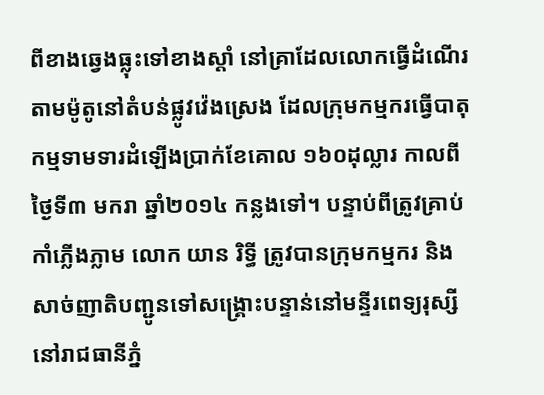ពីខាងឆ្វេងធ្លុះទៅខាងស្ដាំ នៅគ្រាដែលលោកធ្វើដំណើរតាមម៉ូតូនៅតំបន់ផ្លូវវ៉េងស្រេង ដែលក្រុមកម្មករធ្វើបាតុកម្មទាមទារដំឡើងប្រាក់ខែគោល ១៦០ដុល្លារ កាលពីថ្ងៃទី៣ មករា ឆ្នាំ២០១៤ កន្លងទៅ។ បន្ទាប់ពីត្រូវគ្រាប់កាំភ្លើងភ្លាម លោក យាន រិទ្ធី ត្រូវបានក្រុមកម្មករ និងសាច់ញាតិបញ្ជូនទៅសង្គ្រោះបន្ទាន់នៅមន្ទីរពេទ្យរុស្សី នៅរាជធានីភ្នំ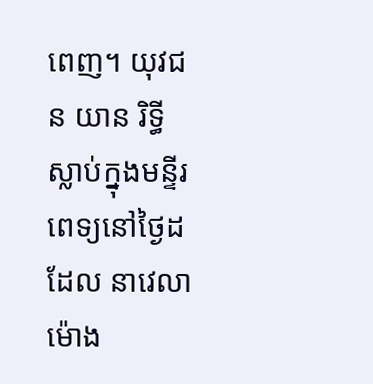ពេញ។ យុវជន យាន រិទ្ធី ស្លាប់ក្នុងមន្ទីរពេទ្យនៅថ្ងៃដដែល នាវេលាម៉ោង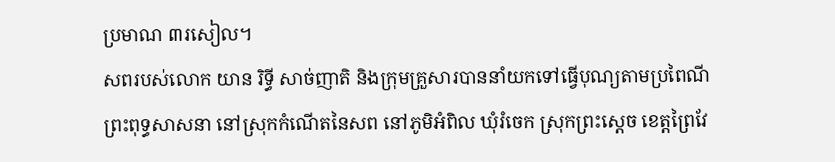ប្រមាណ ៣រសៀល។
សពរបស់លោក យាន រិទ្ធី សាច់ញាតិ និងក្រុមគ្រួសារបាននាំយកទៅធ្វើបុណ្យតាមប្រពៃណីព្រះពុទ្ធសាសនា នៅស្រុកកំណើតនៃសព នៅភូមិអំពិល ឃុំរំចេក ស្រុកព្រះស្ដេច ខេត្តព្រៃវែ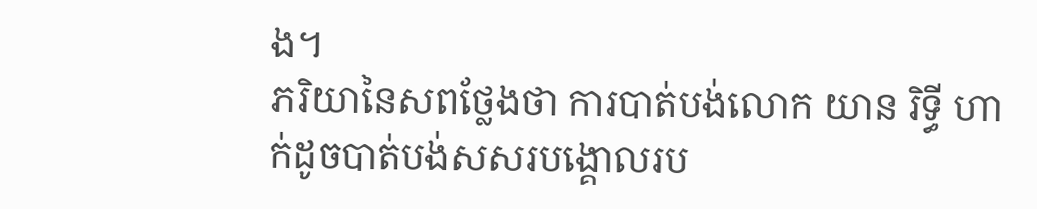ង។
ភរិយានៃសពថ្លែងថា ការបាត់បង់លោក យាន រិទ្ធី ហាក់ដូចបាត់បង់សសរបង្គោលរប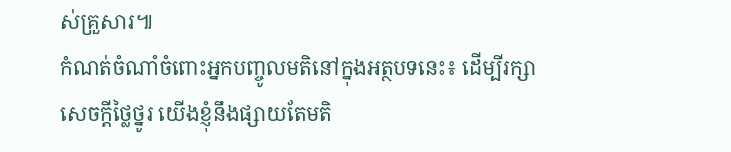ស់គ្រួសារ៕
កំណត់ចំណាំចំពោះអ្នកបញ្ចូលមតិនៅក្នុងអត្ថបទនេះ៖ ដើម្បីរក្សាសេចក្ដីថ្លៃថ្នូរ យើងខ្ញុំនឹងផ្សាយតែមតិ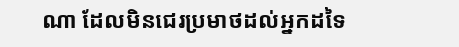ណា ដែលមិនជេរប្រមាថដល់អ្នកដទៃ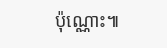ប៉ុណ្ណោះ៕